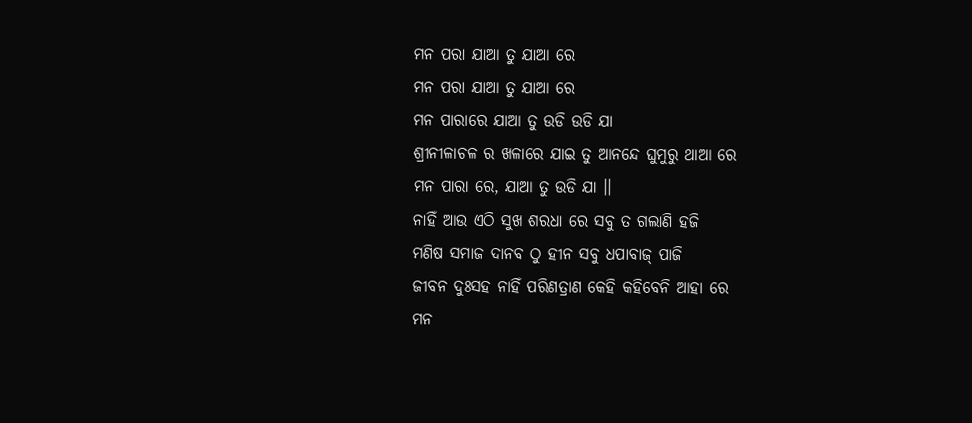ମନ ପରା ଯାଆ ତୁ ଯାଆ ରେ
ମନ ପରା ଯାଆ ତୁ ଯାଆ ରେ
ମନ ପାରାରେ ଯାଆ ତୁ ଉଡି ଉଡି ଯା
ଶ୍ରୀନୀଳାଚଳ ର ଖଳାରେ ଯାଇ ତୁ ଆନନ୍ଦେ ଘୁମୁରୁ ଥାଆ ରେ
ମନ ପାରା ରେ, ଯାଆ ତୁ ଉଡି ଯା ।।
ନାହିଁ ଆଉ ଏଠି ସୁଖ ଶରଧା ରେ ସବୁ ତ ଗଲାଣି ହଜି
ମଣିଷ ସମାଜ ଦାନବ ଠୁ ହୀନ ସବୁ ଧପାବାଜ୍ ପାଜି
ଜୀବନ ଦୁଃସହ ନାହିଁ ପରିଣତ୍ରାଣ କେହି କହିବେନି ଆହା ରେ
ମନ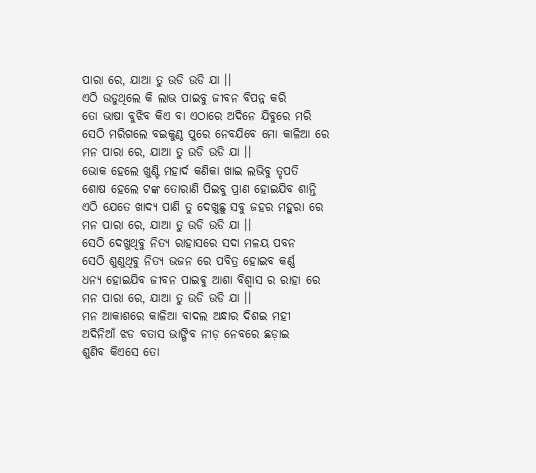ପାରା ରେ, ଯାଆ ତୁ ଉଡି ଉଡି ଯା ।।
ଏଠି ଉଡୁଥିଲେ କି ଲାଭ ପାଇବୁ ଜୀବନ ବିପନ୍ନ କରି
ତୋ ଭାଷା ବୁଝିବ କିଏ ବା ଏଠାରେ ଅଦିନେ ଯିବୁରେ ମରି
ସେଠି ମରିଗଲେ ବଇକୁଣ୍ଠ ପୁରେ ନେବଯିବେ ମୋ କାଳିଆ ରେ
ମନ ପାରା ରେ, ଯାଆ ତୁ ଉଡି ଉଡି ଯା ।।
ଭୋକ ହେଲେ ଖୁଣ୍ଟି ମହାର୍ଦ କଣିକା ଖାଇ ଲଭିବୁ ତୃପତି
ଶୋଷ ହେଲେ ଟଙ୍କ ତୋରାଣି ପିଇବୁ ପ୍ରାଣ ହୋଇଯିବ ଶାନ୍ତି
ଏଠି ଯେତେ ଖାଦ୍ୟ ପାଣି ତୁ ଦେଖୁଛୁ ସବୁ ଜହର ମହୁରା ରେ
ମନ ପାରା ରେ, ଯାଆ ତୁ ଉଡି ଉଡି ଯା ।।
ସେଠି ଦେଖୁଥିବୁ ନିତ୍ୟ ରାହାସରେ ସଦା ମଳୟ ପବନ
ସେଠି ଶୁଣୁଥିବୁ ନିତ୍ୟ ଭଜନ ରେ ପବିତ୍ର ହୋଇବ କର୍ଣ୍ଣ
ଧନ୍ୟ ହୋଇଯିବ ଜୀବନ ପାଇଵୁ ଆଶା ବିଶ୍ଵାସ ର ରାହା ରେ
ମନ ପାରା ରେ, ଯାଆ ତୁ ଉଡି ଉଡି ଯା ।।
ମନ ଆକାଶରେ କାଳିଆ ବାଦଲ ଅନ୍ଧାର ଦିଶଇ ମହୀ
ଅଦିନିଆଁ ଝଡ ବତାସ ଭାଙ୍ଗିବ ନୀଡ଼ ନେବରେ ଛଡ଼ାଇ
ଶୁଣିବ କିଏସେ ତୋ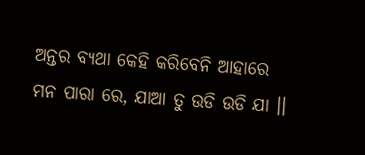ଅନ୍ତର ବ୍ୟଥା କେହି କରିବେନି ଆହାରେ
ମନ ପାରା ରେ, ଯାଆ ତୁ ଉଡି ଉଡି ଯା ।।